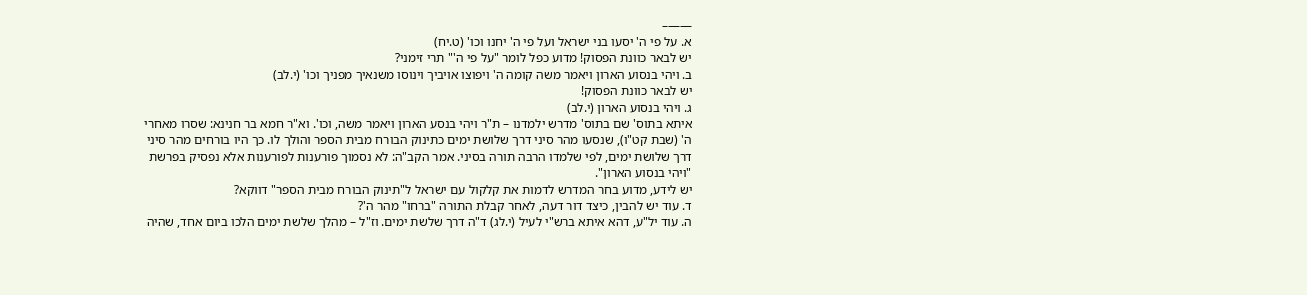——–
א. על פי ה' יסעו בני ישראל ועל פי ה' יחנו וכו' (ט.יח)
יש לבאר כוונת הפסוק! מדוע כפל לומר "על פי ה'" תרי זימני?
ב. ויהי בנסוע הארון ויאמר משה קומה ה' ויפוצו אויביך וינוסו משנאיך מפניך וכו' (י.לב)
יש לבאר כוונת הפסוק!
ג. ויהי בנסוע הארון (י.לב)
איתא בתוס' שם בתוס' מדרש ילמדנו – ת"ר ויהי בנסע הארון ויאמר משה, וכו'. וא"ר חמא בר חנינא: שסרו מאחרי ה' (שבת קט"ו), שנסעו מהר סיני דרך שלושת ימים כתינוק הבורח מבית הספר והולך לו. כך היו בורחים מהר סיני דרך שלושת ימים, לפי שלמדו הרבה תורה בסיני. אמר הקב"ה: לא נסמוך פורענות לפורענות אלא נפסיק בפרשת "ויהי בנסוע הארון".
יש לידע, מדוע בחר המדרש לדמות את קלקול עם ישראל ל"תינוק הבורח מבית הספר" דווקא?
ד. עוד יש להבין, כיצד דור דעה, לאחר קבלת התורה "ברחו" מהר ה'?
ה. עוד יל"ע, דהא איתא ברש"י לעיל (י.לג) ד"ה דרך שלשת ימים. וז"ל – מהלך שלשת ימים הלכו ביום אחד, שהיה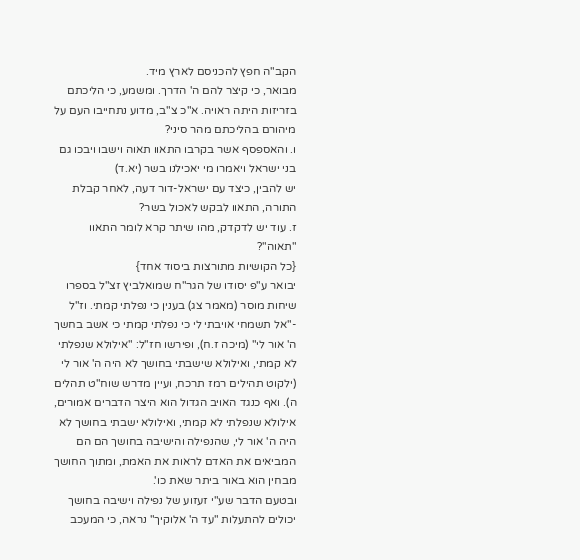הקב"ה חפץ להכניסם לארץ מיד.
מבואר, כי קיצר להם ה' הדרך. ומשמע, כי הליכתם בזריזות היתה ראויה. א"כ צ"ב, מדוע נתחייבו העם על מיהורם בהליכתם מהר סיני?
ו. והאספסף אשר בקרבו התאוו תאוה וישבו ויבכו גם בני ישראל ויאמרו מי יאכילנו בשר (יא.ד)
יש להבין, כיצד עם ישראל-דור דעה, לאחר קבלת התורה, התאוו לבקש לאכול בשר?
ז. עוד יש לדקדק, מהו שיתר קרא לומר התאוו "תאוה"?
{כל הקושיות מתורצות ביסוד אחד}
יבואר ע"פ יסודו של הגר"ח שמואלביץ זצ"ל בספרו שיחות מוסר (מאמר צג) בענין כי נפלתי קמתי. וז"ל -"אל תשמחי אויבתי לי כי נפלתי קמתי כי אשב בחשך ה' אור לי" (מיכה ז.ח), ופירשו חז"ל: "אילולא שנפלתי לא קמתי, ואילולא שישבתי בחושך לא היה ה' אור לי (ילקוט תהילים רמז תרכח, ועיין מדרש שוח"ט תהלים ה). ואף כנגד האויב הגדול הוא היצר הדברים אמורים, אילולא שנפלתי לא קמתי, ואילולא ישבתי בחושך לא היה ה' אור לי, שהנפילה והישיבה בחושך הם הם המביאים את האדם לראות את האמת, ומתוך החושך מבחין הוא באור ביתר שאת כו'.
ובטעם הדבר שע"י זעזוע של נפילה וישיבה בחושך יכולים להתעלות "עד ה' אלוקיך" נראה, כי המעכב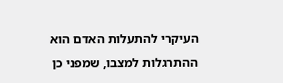העיקרי להתעלות האדם הוא ההתרגלות למצבו, שמפני כן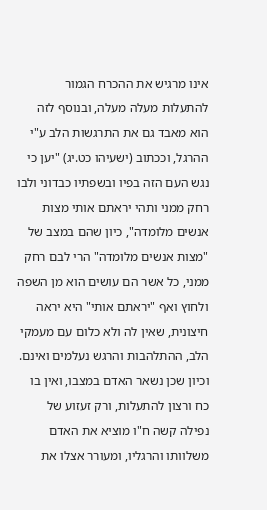אינו מרגיש את ההכרח הגמור להתעלות מעלה מעלה, ובנוסף לזה הוא מאבד גם את התרגשות הלב ע"י ההרגל, וככתוב (ישעיהו כט.יג) "יען כי נגש העם הזה בפיו ובשפתיו כבדוני ולבו רחק ממני ותהי יראתם אותי מצות אנשים מלומדה", כיון שהם במצב של "מצות אנשים מלומדה" הרי לבם רחק ממני, כל אשר הם עושים הוא מן השפה ולחוץ ואף "יראתם אותי" היא יראה חיצונית, שאין לה ולא כלום עם מעמקי הלב, ההתלהבות והרגש נעלמים ואינם.
וכיון שכן נשאר האדם במצבו, ואין בו כח ורצון להתעלות, ורק זעזוע של נפילה קשה ח"ו מוציא את האדם משלוותו והרגליו, ומעורר אצלו את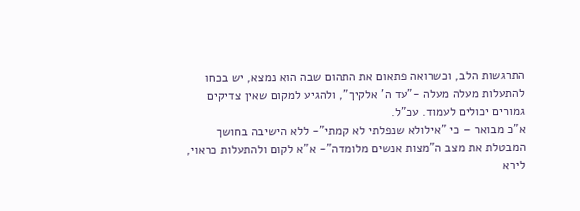התרגשות הלב, וכשרואה פתאום את התהום שבה הוא נמצא, יש בכחו להתעלות מעלה מעלה -"עד ה' אלקיך", ולהגיע למקום שאין צדיקים גמורים יכולים לעמוד. עכ"ל.
א"כ מבואר – כי "אילולא שנפלתי לא קמתי"- ללא הישיבה בחושך המבטלת את מצב ה"מצות אנשים מלומדה"- א"א לקום ולהתעלות כראוי, לירא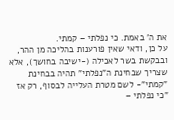את ה' באמת. כי נפלתי – קמתי.
על כן, ודאי שאין פורענות בהליכה מן ההר, ובבקשת בשר לאכילה (-ישיבה בחושך), אלא שצריך שבחינת ה"נפלתי" תהיה בבחינת "קמתי"- לשם מטרת העלייה לבסוף, רק אז "כי נפלתי –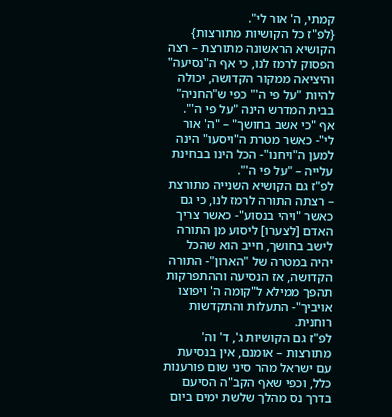קמתי, ה' אור לי".
{לפ"ז כל הקושיות מתורצות}
הקושיא הראשונה מתורצת – רצה הפסוק לרמז לנו, כי אף ה"נסיעה" והיציאה ממקור הקדושה, יכולה להיות "על פי ה'" כפי ש"החניה" בבית המדרש הינה "על פי ה'".
אף "כי אשב בחושך" – "ה' אור לי"- כאשר מטרת ה"ויסעו" הינה למען ה"ויחנו"- הכל הינו בבחינת עלייה – "על פי ה'".
לפ"ז גם הקושיא השנייה מתורצת – רצתה התורה לרמז לנו, כי גם כאשר "ויהי בנסוע"- כאשר צריך האדם [לצערו] ליסוע מן התורה לישב בחושך, חייב הוא שהכל יהיה במטרה של "הארון"- התורה הקדושה, אז הנסיעה וההתפרקות תהפך ממילא ל"קומה ה' ויפוצו אויביך"- התעלות והתקדשות רוחנית.
לפ"ז גם הקושיות ג', ד' וה' מתורצות – אומנם, אין בנסיעת עם ישראל מהר סיני שום פורענות כלל, וכפי שאף הקב"ה הסיעם בדרך נס מהלך שלשת ימים ביום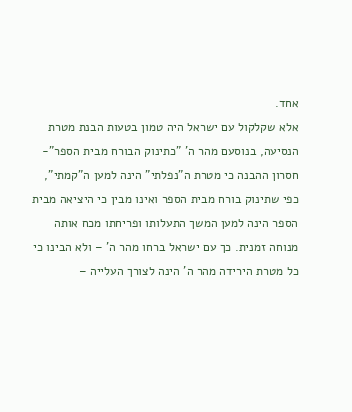אחד.
אלא שקלקול עם ישראל היה טמון בטעות הבנת מטרת הנסיעה, בנוסעם מהר ה' "כתינוק הבורח מבית הספר"- חסרון ההבנה כי מטרת ה"נפלתי" הינה למען ה"קמתי", כפי שתינוק בורח מבית הספר ואינו מבין כי היציאה מבית הספר הינה למען המשך התעלותו ופריחתו מכח אותה מנוחה זמנית. כך עם ישראל ברחו מהר ה' – ולא הבינו כי כל מטרת הירידה מהר ה' הינה לצורך העלייה –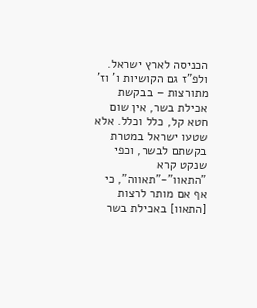הכניסה לארץ ישראל.
ולפ"ז גם הקושיות ו' וז' מתורצות – בבקשת אכילת בשר, אין שום חטא קל, כלל וכלל. אלא שטעו ישראל במטרת בקשתם לבשר, וכפי שנקט קרא "התאוו"-"תאווה", כי אף אם מותר לרצות [התאוו] באכילת בשר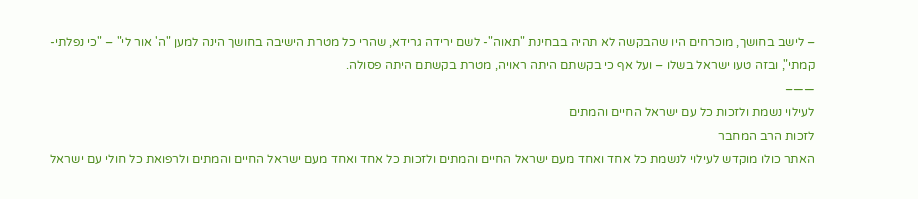– לישב בחושך, מוכרחים היו שהבקשה לא תהיה בבחינת "תאוה"- לשם ירידה גרידא, שהרי כל מטרת הישיבה בחושך הינה למען "ה' אור לי" – "כי נפלתי-קמתי", ובזה טעו ישראל בשלו – ועל אף כי בקשתם היתה ראויה, מטרת בקשתם היתה פסולה.
——–
לעילוי נשמת ולזכות כל עם ישראל החיים והמתים
לזכות הרב המחבר
האתר כולו מוקדש לעילוי לנשמת כל אחד ואחד מעם ישראל החיים והמתים ולזכות כל אחד ואחד מעם ישראל החיים והמתים ולרפואת כל חולי עם ישראל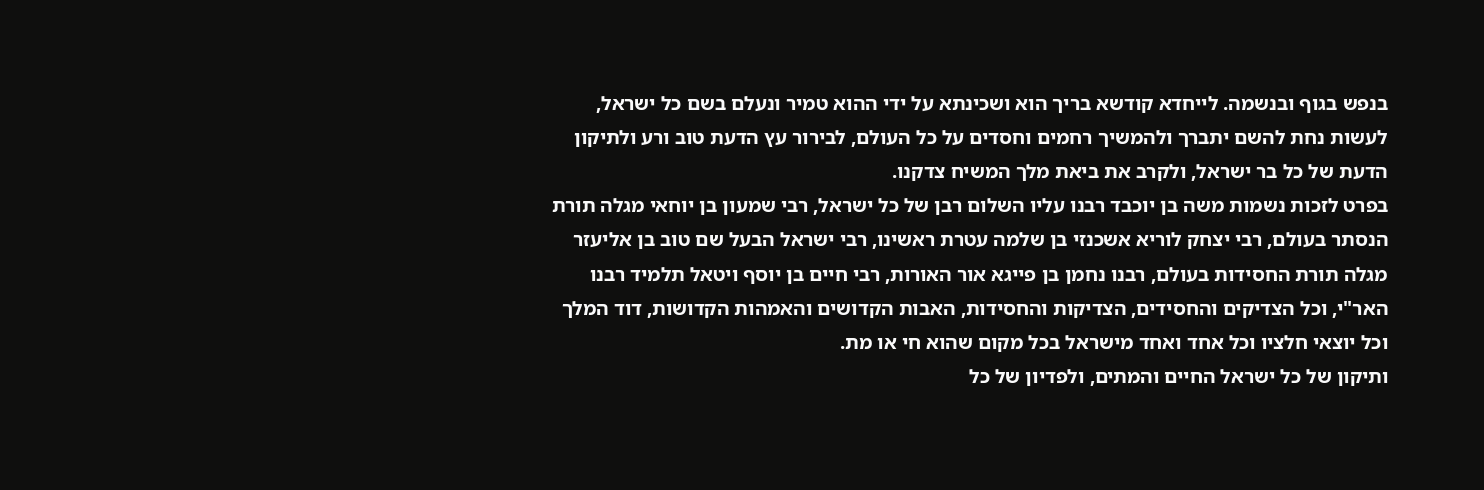בנפש בגוף ובנשמה. לייחדא קודשא בריך הוא ושכינתא על ידי ההוא טמיר ונעלם בשם כל ישראל, לעשות נחת להשם יתברך ולהמשיך רחמים וחסדים על כל העולם, לבירור עץ הדעת טוב ורע ולתיקון הדעת של כל בר ישראל, ולקרב את ביאת מלך המשיח צדקנו.
בפרט לזכות נשמות משה בן יוכבד רבנו עליו השלום רבן של כל ישראל, רבי שמעון בן יוחאי מגלה תורת הנסתר בעולם, רבי יצחק לוריא אשכנזי בן שלמה עטרת ראשינו, רבי ישראל הבעל שם טוב בן אליעזר מגלה תורת החסידות בעולם, רבנו נחמן בן פייגא אור האורות, רבי חיים בן יוסף ויטאל תלמיד רבנו האר"י, וכל הצדיקים והחסידים, הצדיקות והחסידות, האבות הקדושים והאמהות הקדושות, דוד המלך וכל יוצאי חלציו וכל אחד ואחד מישראל בכל מקום שהוא חי או מת.
ותיקון של כל ישראל החיים והמתים, ולפדיון של כל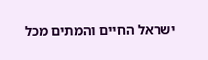ישראל החיים והמתים מכל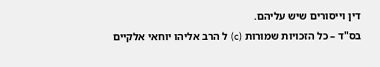דין וייסורים שיש עליהם.
בס"ד – כל הזכויות שמורות (c) ל הרב אליהו יוחאי אלקיים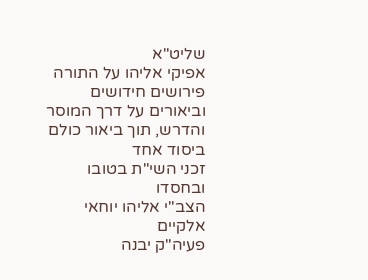שליט"א
אפיקי אליהו על התורה
פירושים חידושים וביאורים על דרך המוסר והדרש, תוך ביאור כולם ביסוד אחד
זכני השי"ת בטובו ובחסדו
הצב"י אליהו יוחאי אלקיים
פעיה"ק יבנה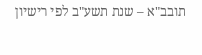תובב"א – שנת תשע"ב לפי רישיון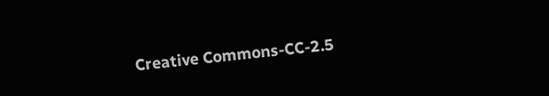Creative Commons-CC-2.5